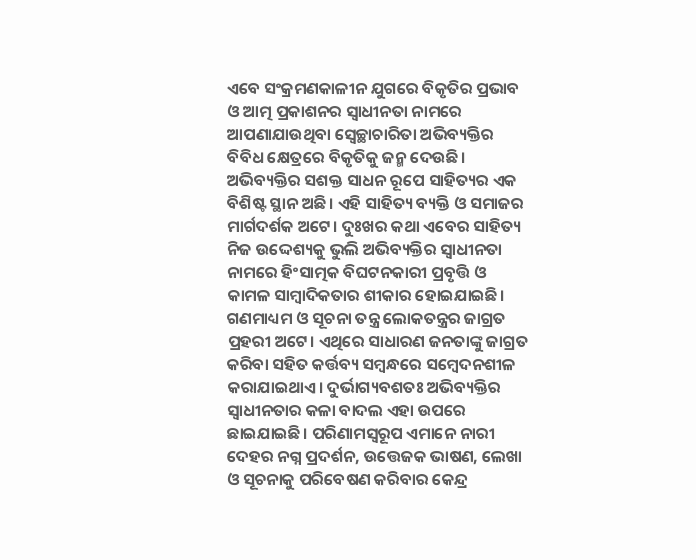ଏବେ ସଂକ୍ରମଣକାଳୀନ ଯୁଗରେ ବିକୃତିର ପ୍ରଭାବ ଓ ଆତ୍ମ ପ୍ରକାଶନର ସ୍ୱାଧୀନତା ନାମରେ ଆପଣାଯାଉଥିବା ସ୍ବେଚ୍ଛାଚାରିତା ଅଭିବ୍ୟକ୍ତିର ବିବିଧ କ୍ଷେତ୍ରରେ ବିକୃତିକୁ ଜନ୍ମ ଦେଉଛି।
ଅଭିବ୍ୟକ୍ତିର ସଶକ୍ତ ସାଧନ ରୂପେ ସାହିତ୍ୟର ଏକ ବିଶିଷ୍ଟ ସ୍ଥାନ ଅଛି। ଏହି ସାହିତ୍ୟ ବ୍ୟକ୍ତି ଓ ସମାଜର ମାର୍ଗଦର୍ଶକ ଅଟେ। ଦୁଃଖର କଥା ଏବେର ସାହିତ୍ୟ ନିଜ ଉଦ୍ଦେଶ୍ୟକୁ ଭୁଲି ଅଭିବ୍ୟକ୍ତିର ସ୍ୱାଧୀନତା ନାମରେ ହିଂସାତ୍ମକ ବିଘଟନକାରୀ ପ୍ରବୃତ୍ତି ଓ କାମଳ ସାମ୍ବାଦିକତାର ଶୀକାର ହୋଇଯାଇଛି।
ଗଣମାଧ୍ୟମ ଓ ସୂଚନା ତନ୍ତ୍ର ଲୋକତନ୍ତ୍ରର ଜାଗ୍ରତ ପ୍ରହରୀ ଅଟେ। ଏଥିରେ ସାଧାରଣ ଜନତାଙ୍କୁ ଜାଗ୍ରତ କରିବା ସହିତ କର୍ତ୍ତବ୍ୟ ସମ୍ବନ୍ଧରେ ସମ୍ବେଦନଶୀଳ କରାଯାଇଥାଏ। ଦୁର୍ଭାଗ୍ୟବଶତଃ ଅଭିବ୍ୟକ୍ତିର ସ୍ବାଧୀନତାର କଳା ବାଦଲ ଏହା ଉପରେ ଛାଇଯାଇଛି। ପରିଣାମସ୍ୱରୂପ ଏମାନେ ନାରୀ ଦେହର ନଗ୍ନ ପ୍ରଦର୍ଶନ, ଉତ୍ତେଜକ ଭାଷଣ, ଲେଖା ଓ ସୂଚନାକୁ ପରିବେଷଣ କରିବାର କେନ୍ଦ୍ର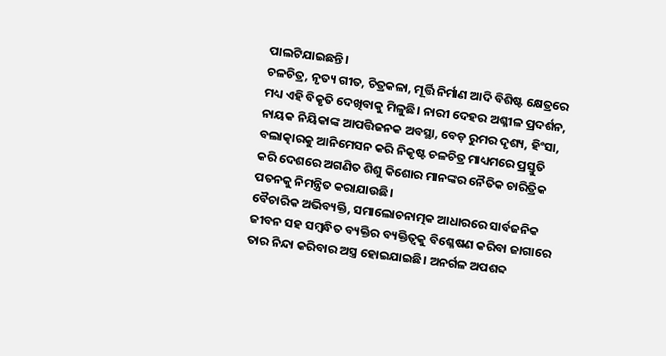ପାଲଟିଯାଇଛନ୍ତି।
ଚଳଚିତ୍ର, ନୃତ୍ୟ ଗୀତ, ଚିତ୍ରକଳା, ମୂର୍ତ୍ତି ନିର୍ମାଣ ଆଦି ବିଶିଷ୍ଟ କ୍ଷେତ୍ରରେ ମଧ୍ୟ ଏହି ବିକୃତି ଦେଖିବାକୁ ମିଳୁଛି। ନାରୀ ଦେହର ଅଶ୍ଳୀଳ ପ୍ରଦର୍ଶନ, ନାୟକ ନିୟିକାଙ୍କ ଆପତ୍ତିଜନକ ଅବସ୍ଥା, ବେଡ଼ ରୁମର ଦୃଶ୍ୟ, ହିଂସା, ବଲାତ୍କାରକୁ ଆନିମେସନ କରି ନିକୃଷ୍ଟ ଚଳଚିତ୍ର ମାଧ୍ୟମରେ ପ୍ରସ୍ତୁତି କରି ଦେଶରେ ଅଗଣିତ ଶିଶୁ କିଶୋର ମାନଙ୍କର ନୈତିକ ଚାରିତ୍ରିକ ପତନକୁ ନିମନ୍ତ୍ରିତ କରାଯାଉଛି।
ବୈଚାରିକ ଅଭିବ୍ୟକ୍ତି, ସମାଲୋଚନାତ୍ମକ ଆଧାରରେ ସାର୍ବଜନିକ ଜୀବନ ସହ ସମ୍ବନ୍ଧିତ ବ୍ୟକ୍ତିର ବ୍ୟକ୍ତିତ୍ୱକୁ ବିଶ୍ଳେଷଣ କରିବା ଜାଗାରେ ତାର ନିନ୍ଦା କରିବାର ଅସ୍ତ୍ର ହୋଇଯାଇଛି। ଅନର୍ଗଳ ଅପଶବ୍ଦ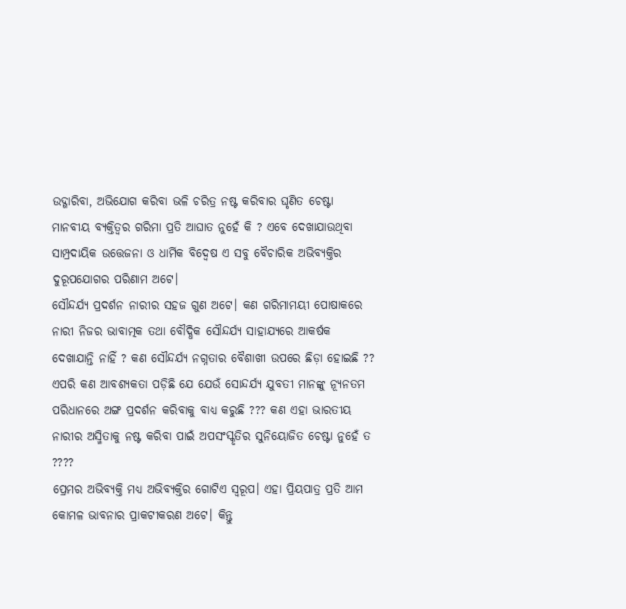ଉଦ୍ଗାରିବା, ଅଭିଯୋଗ କରିବା ଭଳି ଚରିତ୍ର ନଷ୍ଟ କରିବାର ଘୃଣିତ ଚେଷ୍ଟା ମାନବୀୟ ବ୍ୟକ୍ତିତ୍ୱର ଗରିମା ପ୍ରତି ଆଘାତ ନୁହେଁ କି ? ଏବେ ଦେଖାଯାଉଥିବା ସାମ୍ପ୍ରଦାୟିକ ଉତ୍ତେଜନା ଓ ଧାର୍ମିକ ବିଦ୍ୱେଷ ଏ ସବୁ ବୈଚାରିକ ଅଭିବ୍ୟକ୍ତିର ଦୁରୂପଯୋଗର ପରିଣାମ ଅଟେ।
ସୌନ୍ଦର୍ଯ୍ୟ ପ୍ରଦର୍ଶନ ନାରୀର ସହଜ ଗୁଣ ଅଟେ। କଣ ଗରିମାମୟୀ ପୋଷାକରେ ନାରୀ ନିଜର ଭାବାତ୍ମକ ତଥା ବୌଦ୍ଧିକ ସୌନ୍ଦର୍ଯ୍ୟ ସାହାଯ୍ୟରେ ଆକର୍ଷକ ଦେଖାଯାନ୍ତି ନାହିଁ ? କଣ ସୌନ୍ଦର୍ଯ୍ୟ ନଗ୍ନତାର ବୈଶାଖୀ ଉପରେ ଛିଡ଼ା ହୋଇଛି ?? ଏପରି କଣ ଆବଶ୍ୟକତା ପଡ଼ିଛି ଯେ ଯେଉଁ ସୋନ୍ଦର୍ଯ୍ୟ ଯୁବତୀ ମାନଙ୍କୁ ନ୍ୟୂନତମ ପରିଧାନରେ ଅଙ୍ଗ ପ୍ରଦର୍ଶନ କରିବାକୁ ବାଧ୍ୟ କରୁଛି ??? କଣ ଏହା ଭାରତୀୟ ନାରୀର ଅସ୍ମିତାକୁ ନଷ୍ଟ କରିବା ପାଇଁ ଅପସଂସ୍କୃତିର ସୁନିୟୋଜିତ ଚେଷ୍ଟା ନୁହେଁ ତ ????
ପ୍ରେମର ଅଭିବ୍ୟକ୍ତି ମଧ୍ୟ ଅଭିବ୍ୟକ୍ତିର ଗୋଟିଏ ସ୍ବରୂପ। ଏହା ପ୍ରିୟପାତ୍ର ପ୍ରତି ଆମ କୋମଳ ଭାବନାର ପ୍ରାକଟୀକରଣ ଅଟେ। କିନ୍ତୁ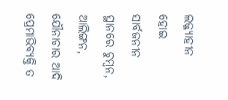ଲଜ୍ଜ୍ୟାହୀନ ହୋଇ ସାର୍ବଜନୀନ ସ୍ଥାନରେ ଚୁମ୍ବନ, ଆଲିଙ୍ଗନ, ଯୌନାଚାର ଆଦି ପ୍ରେମାଭିବ୍ୟକ୍ତି ତ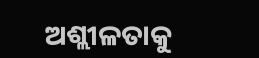ଅଶ୍ଲୀଳତାକୁ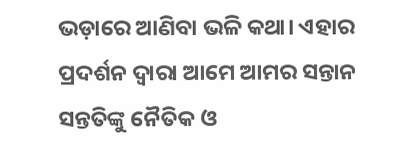ଭଡ଼ାରେ ଆଣିବା ଭଳି କଥା। ଏହାର ପ୍ରଦର୍ଶନ ଦ୍ୱାରା ଆମେ ଆମର ସନ୍ତାନ ସନ୍ତତିଙ୍କୁ ନୈତିକ ଓ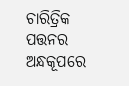ଚାରିତ୍ରିକ ପତ୍ତନର ଅନ୍ଧକୂପରେ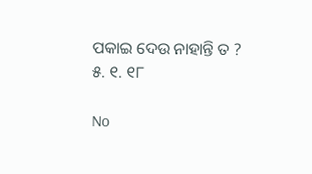ପକାଇ ଦେଉ ନାହାନ୍ତି ତ ?
୫. ୧. ୧୮

No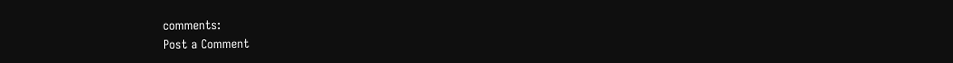comments:
Post a Comment